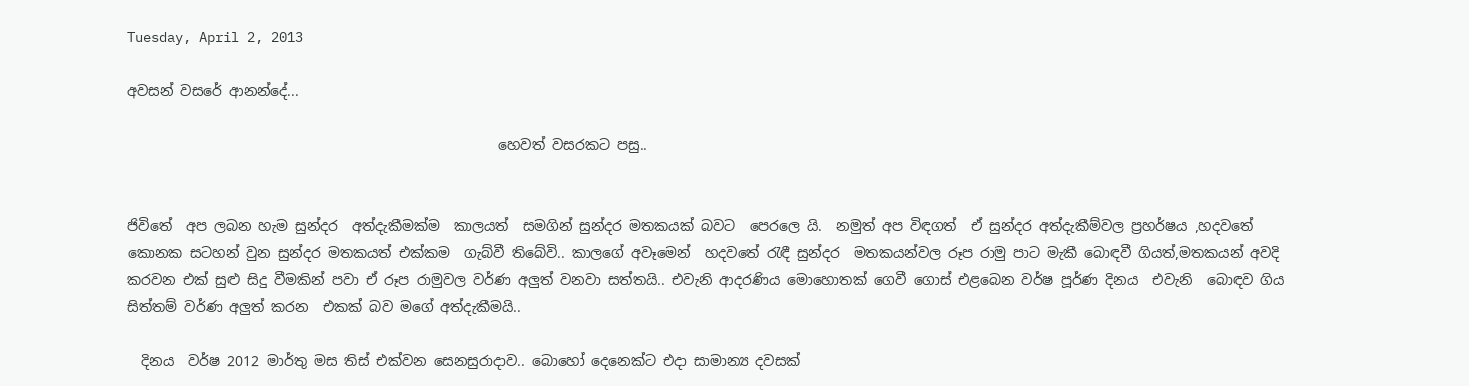Tuesday, April 2, 2013

අවසන් වසරේ ආනන්දේ...

                                                     හෙවත් වසරකට පසු..


ජිවිතේ  අප ලබන හැම සුන්දර  අත්දැකීමක්ම  කාලයත්  සමගින් සුන්දර මතකයක් බවට  පෙරලෙ යි.  නමුත් අප විඳගත්  ඒ සුන්දර අත්දැකීම්වල ප්‍රහර්ෂය ,හදවතේ කොනක සටහන් වුන සුන්දර මතකයත් එක්කම  ගැබ්වී තිබේවි.. කාලගේ අවෑමෙන්  හදවතේ රැඳී සුන්දර  මතකයන්වල රූප රාමු පාට මැකී බොඳවී ගියත්,මතකයන් අවදි කරවන එක් සුළු සිදු වීමකින් පවා ඒ රූප රාමුවල වර්ණ අලුත් වනවා සත්තයි.. එවැනි ආදරණිය මොහොතක් ගෙවී ගොස් එළබෙන වර්ෂ පූර්ණ දිනය  එවැනි  බොඳව ගිය සිත්තම් වර්ණ අලුත් කරන  එකක් බව මගේ අත්දැකීමයි..

  දිනය  වර්ෂ 2012 මාර්තු මස තිස් එක්වන සෙනසුරාදාව.. බොහෝ දෙනෙක්ට එදා සාමාන්‍ය දවසක්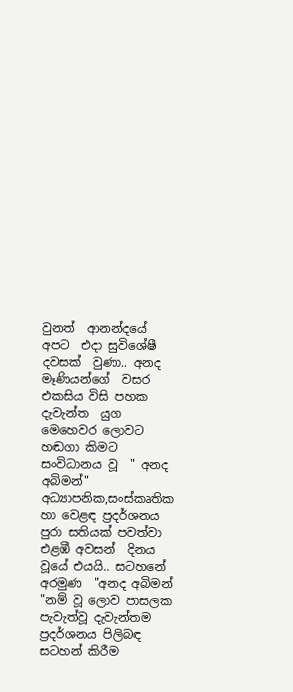වුනත්  ආනන්දයේ  අපට  එදා සුවිශේෂී දවසක්  වුණා.. අනද මෑණියන්ගේ  වසර එකසිය විසි පහක දැවැන්ත  යුග මෙහෙවර ලොවට හඬගා කිමට සංවිධානය වූ  " අනද අබිමන්" අධ්‍යාපනික,සංස්කෘතික හා වෙළඳ ප්‍රදර්ශනය පුරා සතියක් පවත්වා  එළඹී අවසන්  දිනය වූයේ එයයි.. සටහනේ  අරමුණ  "අනද අබිමන් "නම් වූ ලොව පාසලක පැවැත්වූ දැවැන්තම  ප්‍රදර්ශනය පිලිබඳ සටහන් කිරීම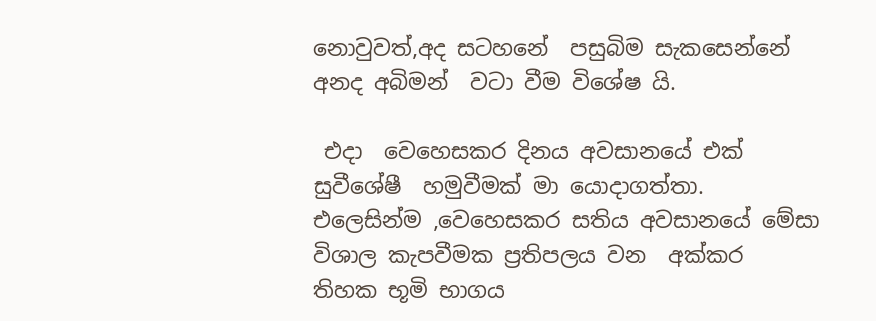නොවුවත්,අද සටහනේ  පසුබිම සැකසෙන්නේ අනද අබිමන්  වටා වීම විශේෂ යි.

 එදා  වෙහෙසකර දිනය අවසානයේ එක් සුවීශේෂී  හමුවීමක් මා යොදාගත්තා. එලෙසින්ම ,වෙහෙසකර සතිය අවසානයේ මේසා විශාල කැපවීමක ප්‍රතිපලය වන  අක්කර  තිහක භූමි භාගය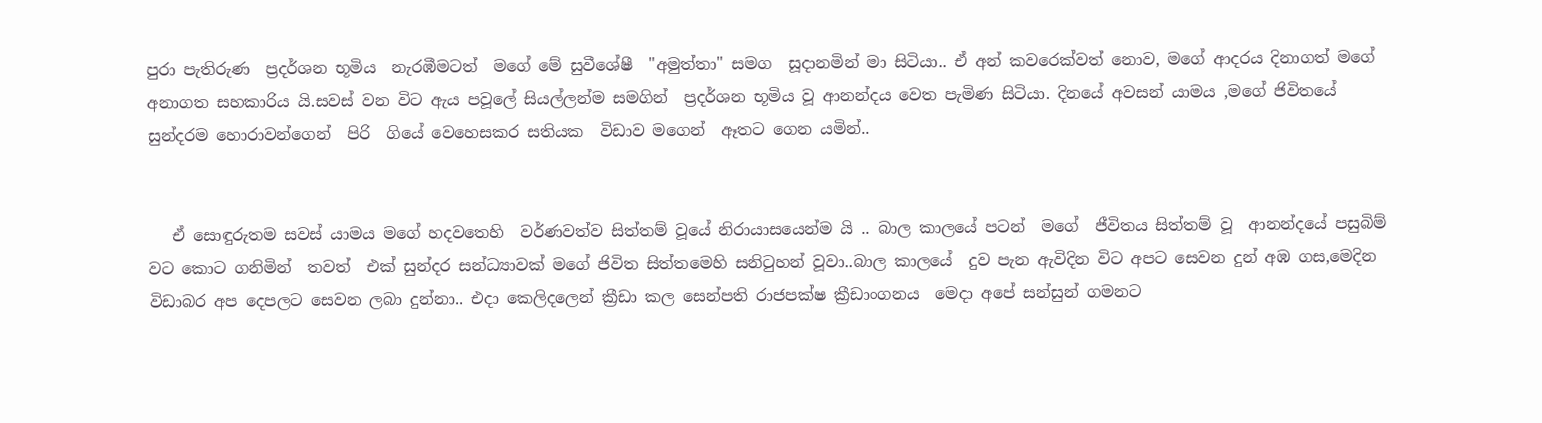පුරා පැතිරුණ  ප්‍රදර්ශන භූමිය  නැරඹීමටත්  මගේ මේ සුවීශේෂී  "අමුත්තා" සමග  සූදානමින් මා සිටියා.. ඒ අන් කවරෙක්වත් නොව, මගේ ආදරය දිනාගත් මගේ අනාගත සහකාරිය යි.සවස් වන විට ඇය පවූලේ සියල්ලන්ම සමගින්  ප්‍රදර්ශන භූමිය වූ ආනන්දය වෙත පැමිණ සිටියා. දිනයේ අවසන් යාමය ,මගේ ජිවිතයේ සුන්දරම හොරාවන්ගෙන්  පිරි  ගියේ වෙහෙසකර සතියක  විඩාව මගෙන්  ඈතට ගෙන යමින්..


   ඒ සොඳුරුතම සවස් යාමය මගේ හදවතෙහි  වර්ණවත්ව සිත්තම් වූයේ නිරායාසයෙන්ම යි .. බාල කාලයේ පටන්  මගේ  ජීවිතය සිත්තම් වූ  ආනන්දයේ පසුබිම් වට කොට ගනිමින්  තවත්  එක් සුන්දර සන්ධ්‍යාවක් මගේ ජිවිත සිත්තමෙහි සනිටුහන් වූවා..බාල කාලයේ  දුව පැන ඇවිදින විට අපට සෙවන දුන් අඹ ගස,මෙදින විඩාබර අප දෙපලට සෙවන ලබා දුන්නා.. එදා කෙලිදලෙන් ක්‍රීඩා කල සෙන්පති රාජපක්ෂ ක්‍රීඩාංගනය  මෙදා අපේ සන්සුන් ගමනට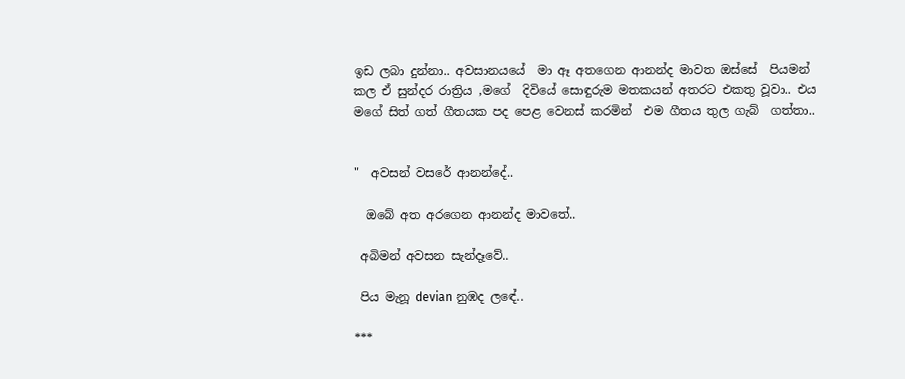ඉඩ ලබා දුන්නා.. අවසානයයේ  මා ඈ අතගෙන ආනන්ද මාවත ඔස්සේ  පියමන් කල ඒ සුන්දර රාත්‍රිය ,මගේ  දිවියේ සොඳුරුම මතකයන් අතරට එකතු වූවා.. එය මගේ සිත් ගත් ගීතයක පද පෙළ වෙනස් කරමින්  එම ගීතය තුල ගැබ්  ගත්තා..


"  අවසන් වසරේ ආනන්දේ..

  ඔබේ අත අරගෙන ආනන්ද මාවතේ..

 අබිමන් අවසන සැන්දෑවේ..

 පිය මැනූ devian නුඹද ලඳේ..

***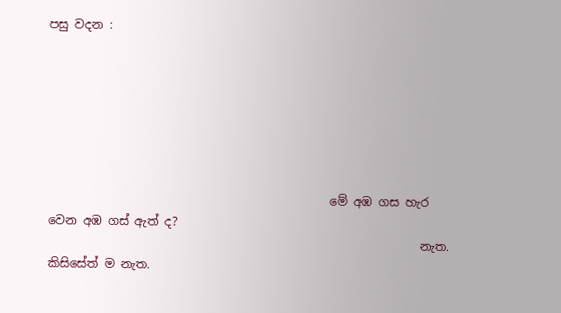පසු වදන :







                                               මේ අඹ ගස හැර වෙන අඹ ගස් ඇත් ද?
                                                              නැත. කිසිසේත් ම නැත.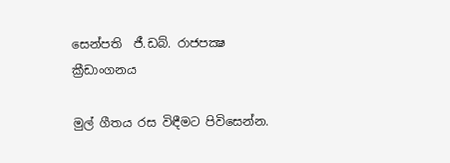සෙන්පති  ජී.ඩබ්. රාජපක්‍ෂ ක්‍රීඩාංගනය

මුල් ගීතය රස විඳීමට පිවිසෙන්න.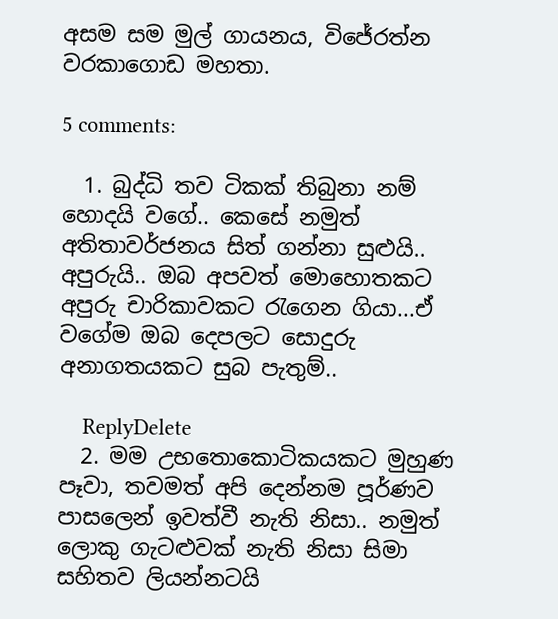අසම සම මුල් ගායනය, විජේරත්න වරකාගොඩ මහතා.

5 comments:

  1. බුද්ධි තව ටිකක් තිබුනා නම් හොදයි වගේ.. කෙසේ නමුත් අතිතාවර්ජනය සිත් ගන්නා සුළුයි.. අපුරුයි.. ඔබ අපවත් මොහොතකට අපුරු චාරිකාවකට රැගෙන ගියා...ඒ වගේම ඔබ දෙපලට සොදුරු අනාගතයකට සුබ පැතුම්..

    ReplyDelete
  2. මම උභතොකොටිකයකට මුහුණ පෑවා, තවමත් අපි දෙන්නම පූර්ණව පාසලෙන් ඉවත්වී නැති නිසා.. නමුත් ලොකු ගැටළුවක් නැති නිසා සිමා සහිතව ලියන්නටයි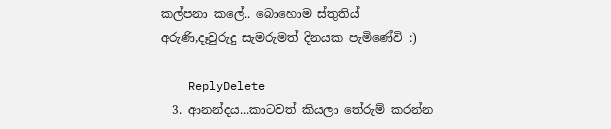කල්පනා කලේ.. බොහොම ස්තුතිය් අරුණි,දෑවුරුදු සැමරුමත් දිනයක පැමිණේවි :)

    ReplyDelete
  3. ආනන්දය...කාටවත් කියලා තේරුම් කරන්න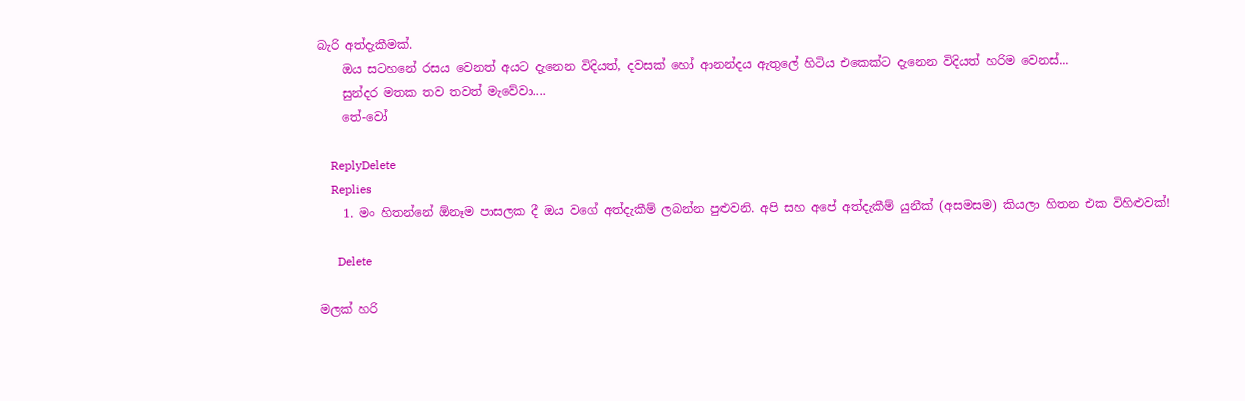බැරි අත්දැකීමක්.
    ඔය සටහනේ රසය වෙනත් අයට දැනෙන විදියත්, දවසක් හෝ ආනන්දය ඇතුලේ හිටිය එකෙක්ට දැනෙන විදියත් හරිම වෙනස්...
    සුන්දර මතක තව තවත් මැවේවා....
    තේ-වෝ

    ReplyDelete
    Replies
    1. මං හිතන්නේ ඕනෑම පාසලක දී ඔය වගේ අත්දැකීම් ලබන්න පුළුවනි. අපි සහ අපේ අත්දැකීම් යුනීක් (අසමසම) කියලා හිතන එක විහිළුවක්!

      Delete

මලක් හරි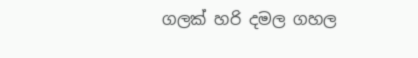ගලක් හරි දමල ගහල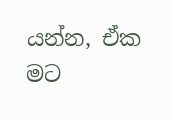යන්න, ඒක මට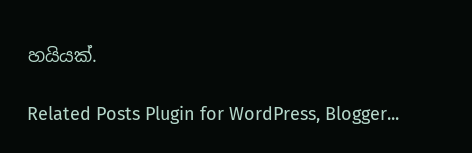හයියක්.

Related Posts Plugin for WordPress, Blogger...